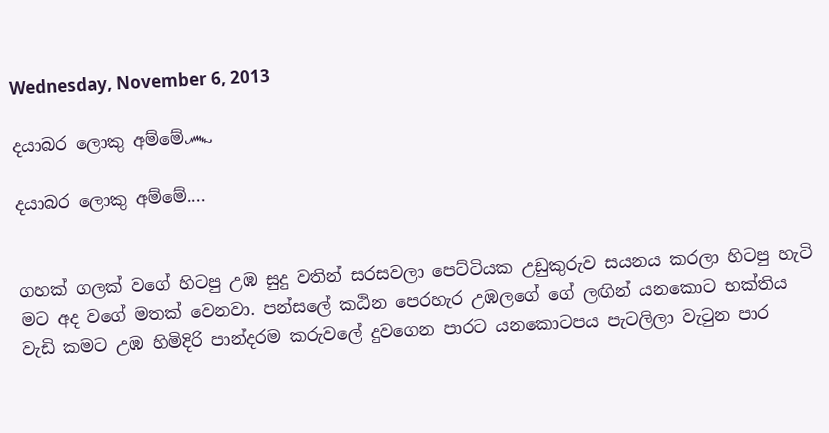Wednesday, November 6, 2013

දයාබර ලොකු අම්මේ෴

දයාබර ලොකු අම්මේ....


ගහක් ගලක් වගේ හිටපු උඹ සුදු වතින් සරසවලා පෙට්ටියක උඩුකුරුව සයනය කරලා හිටපු හැටි මට අද වගේ මතක් වෙනවා. පන්සලේ කඨින පෙරහැර උඹලගේ ගේ ලඟින් යනකොට භක්තිය වැඩි කමට උඹ හිමිදිරි පාන්දරම කරුවලේ දුවගෙන පාරට යනකොටපය පැටලිලා වැටුන පාර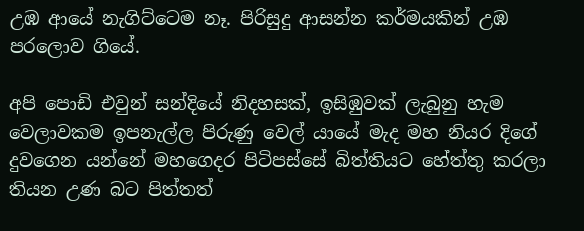උඹ ආයේ නැගිට්ටෙම නෑ. පිරිසුදු ආසන්න කර්මයකින් උඹ පරලොව ගියේ.

අපි පොඩි එවුන් සන්දියේ නිදහසක්, ඉසිඹුවක් ලැබුනු හැම වෙලාවකම ඉපනැල්ල පිරුණු වෙල් යායේ මැද මහ නියර දිගේ දුවගෙන යන්නේ මහගෙදර පිටිපස්සේ බිත්තියට හේත්තු කරලා තියන උණ බට පිත්තත්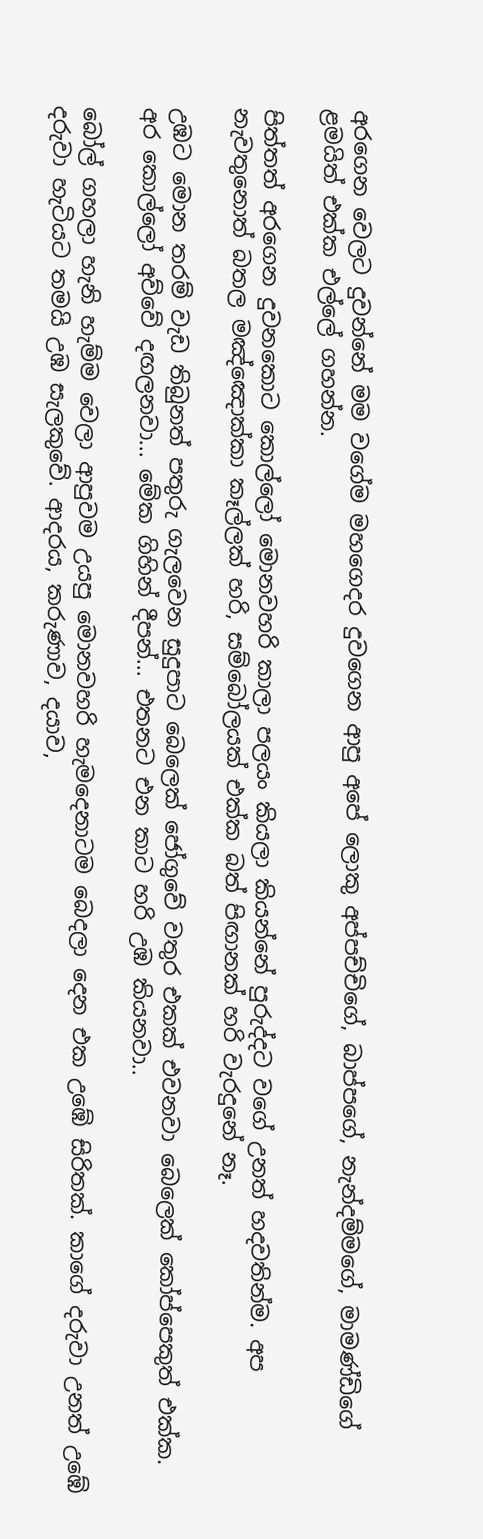අරගෙන වෙලට දුවන්නේ මම වගේම මහගෙදර දුවගෙන ආපු අපේ ලොකු අප්පච්චිගේ, බාප්පගේ, නැන්දම්මගේ, මාමණ්ඩිගේ ළමයිත් එක්ක එල්ලේ ගහන්න.

පිත්තත් අරගෙන දුවනකොට කොල්ලෝ මොනවහරි කාලා පලයං කියලා කියන්නේ පුරුද්දට වගේ උනත් හදවතින්ම. අප නැවතුනොත් බතල මඤ්ඤොක්කා කෑල්ලක් හරි, සම්බෝලයක් එක්ක බත් පිඟානක් හරි වැරදුනේ නෑ.

උඹට මොන තරම් වැඩ තිබුනත් පතුරු ගැලවෙන සුදුපාට බෙලෙක් ජෝගුවේ වතුර එකක් එවනවා බෙලෙක් කෝප්පෙකුත් එක්ක. අර කොල්ලෝ අව්වේ දඟලනවා... මේක ගිහින් දීපන්... එතනට එන කාට හරි උඹ කියනවා..

බෝල් ගහලා හැනි හැම්ම වෙලා ආපුවම උයපු මොනවහරි හැමදෙනාටම බෙදලා දෙන එක උඹේ සිරිතක්. කාගේ දරුවා උනත් උඹේ දරුවා හැටියට තමයි උඹ සැලකුවේ. ආදරය, කරුණාව, දයාව,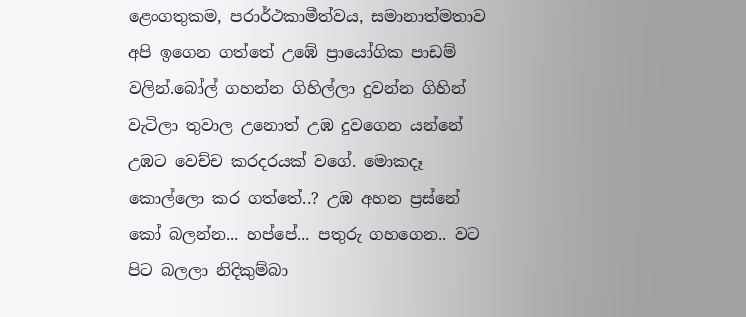ළෙංගතුකම, පරාර්ථකාමීත්වය, සමානාත්මතාව අපි ඉගෙන ගත්තේ උඹේ ප්‍රායෝගික පාඩම් වලින්.බෝල් ගහන්න ගිහිල්ලා දුවන්න ගිහින් වැටිලා තුවාල උනොත් උඹ දුවගෙන යන්නේ උඹට වෙච්ච කරදරයක් වගේ. මොකදෑ කොල්ලො කර ගත්තේ..? උඹ අහන ප්‍රස්නේ කෝ බලන්න... හප්පේ... පතුරු ගහගෙන.. වට පිට බලලා නිදිකුම්බා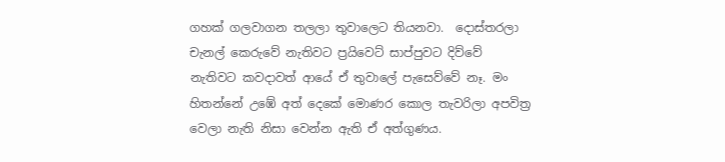ගහක් ගලවාගන තලලා තුවාලෙට තියනවා.  දොස්තරලා චැනල් කෙරුවේ නැතිවට ප්‍රයිවෙට් සාප්පුවට දිව්වේ නැතිවට කවදාවත් ආයේ ඒ තුවාලේ පැසෙව්වේ නෑ. මං හිතන්නේ උඹේ අත් දෙකේ මොණර කොල තැවරිලා අපවිත්‍ර වෙලා නැති නිසා වෙන්න ඇති ඒ අත්ගුණය.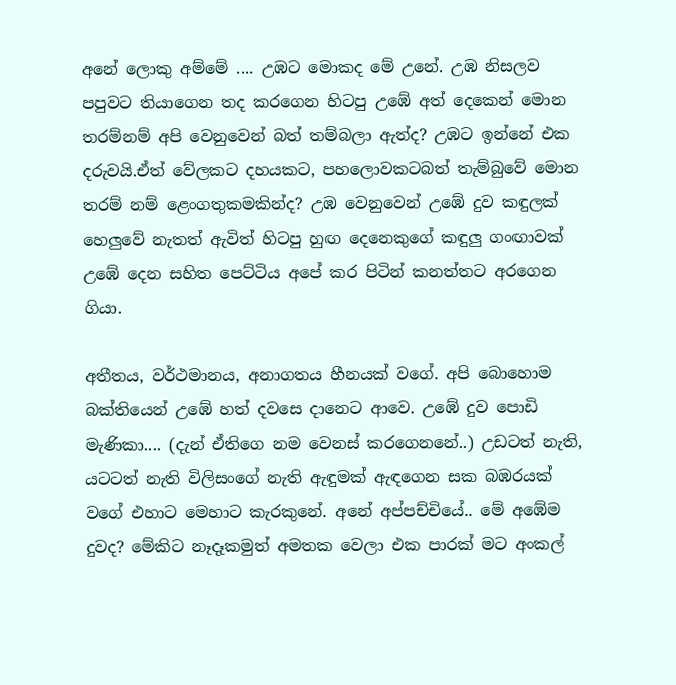අනේ ලොකු අම්මේ .... උඹට මොකද මේ උනේ. උඹ නිසලව පපුවට තියාගෙන තද කරගෙන හිටපු උඹේ අත් දෙකෙන් මොන තරම්නම් අපි වෙනුවෙන් බත් තම්බලා ඇත්ද? උඹට ඉන්නේ එක දරුවයි.ඒත් වේලකට දහයකට, පහලොවකටබත් තැම්බුවේ මොන තරම් නම් ළෙංගතුකමකින්ද? උඹ වෙනුවෙන් උඹේ දුව කඳුලක් හෙලුවේ නැතත් ඇවිත් හිටපු හුඟ දෙනෙකුගේ කඳුලු ගංඟාවක් උඹේ දෙන සහිත පෙට්ටිය අපේ කර පිටින් කනත්තට අරගෙන ගියා.

අතීතය, වර්ථමානය, අනාගතය හීනයක් වගේ. අපි බොහොම බක්තියෙන් උඹේ හත් දවසෙ දානෙට ආවෙ. උඹේ දුව පොඩි මැණිකා.... (දැන් ඒතිගෙ නම වෙනස් කරගෙනනේ..) උඩටත් නැති, යටටත් නැති විලිසංගේ නැති ඇඳුමක් ඇඳගෙන සක බඹරයක් වගේ එහාට මෙහාට කැරකුනේ. අනේ අප්පච්චියේ.. මේ අඹේම දුවද? මේකිට නෑදෑකමුත් අමතක වෙලා එක පාරක් මට අංකල්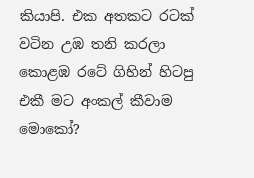කියාපි. එක අතකට රටක් වටින උඹ තනි කරලා කොළඹ රටේ ගිහින් හිටපු එකී මට අංකල් කීවාම මොකෝ?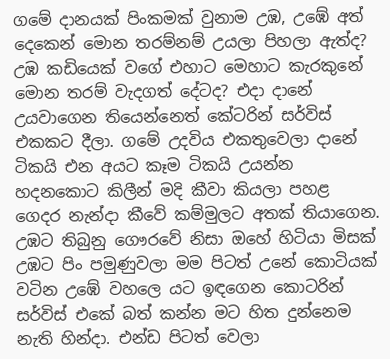ගමේ දානයක් පිංකමක් වුනාම උඹ, උඹේ අත් දෙකෙන් මොන තරම්නම් උයලා පිහලා ඇත්ද? උඹ කඩියෙක් වගේ එහාට මෙහාට කැරකුනේ මොන තරම් වැදගත් ‍දේටද? එදා දානේ උයවාගෙන තියෙන්නෙත් කේටරින් සර්විස් එකකට දීලා. ගමේ උදවිය එකතුවෙලා දානේ ටිකයි එන අයට කෑම ටිකයි උයන්න හදනකොට කිලීන් මදි කීවා කියලා පහළ ගෙදර නැන්දා කීවේ කම්මුලට අතක් තියාගෙන. උඹට තිබුනු ගෞරවේ නිසා ඔහේ හිටියා මිසක් උඹට පිං පමුණුවලා මම පිටත් උනේ කොටියක් වටින උඹේ වහලෙ යට ඉඳගෙන කොටරින් සර්විස් එකේ බත් කන්න මට හිත දුන්නෙම නැති හින්දා. එන්ඩ පිටත් වෙලා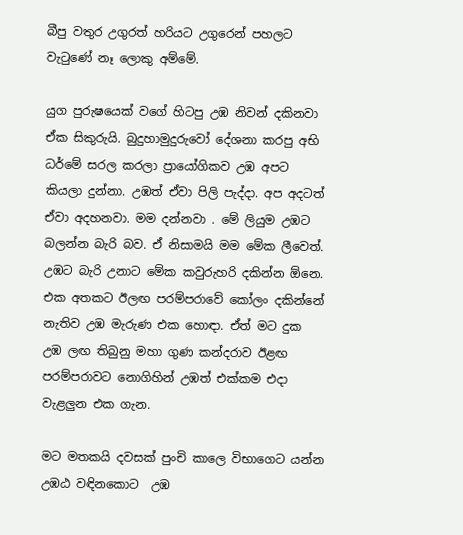බීපු වතුර උගුරත් හරියට උගුරෙන් පහලට වැටුණේ නෑ ලොකු අම්මේ.

යුග පුරුෂයෙක් වගේ හිටපු උඹ නිවන් දකිනවා ඒක සිකුරුයි. බුදුහාමුදුරුවෝ දේශනා කරපු අභි ධර්මේ සරල කරලා ප්‍රායෝගිකව උඹ අපට කියලා දුන්නා. උඹත් ඒවා පිලි පැද්දා. අප අදටත් ඒවා අදහනවා. මම දන්නවා . මේ ලියුම උඹට බලන්න බැරි බව. ඒ නිසාමයි මම මේක ලීවෙත්. උඹට බැරි උනාට මේක කවුරුහරි දකින්න ඕනෙ. එක අතකට ඊලඟ පරම්පරාවේ කෝලං දකින්නේ නැතිව උඹ මැරුණ එක හොඳා. ඒත් මට දුක උඹ ලඟ තිබුනු මහා ගුණ කන්දරාව ඊළඟ පරම්පරාවට නොගිහින් උඹත් එක්කම එදා වැළලුන එක ගැන.

මට මතකයි දවසක් පුංචි කාලෙ විභාගෙට යන්න උඹඨ වඳිනකොට  උඹ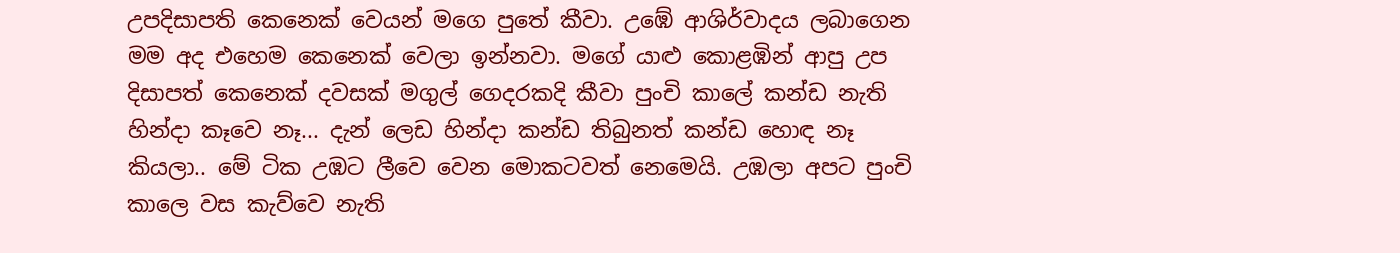උපදිසාපති කෙනෙක් වෙයන් මගෙ පුතේ කීවා. උඹේ ආශිර්වාදය ලබාගෙන මම අද එහෙම කෙනෙක් වෙලා ඉන්නවා. මගේ යාළු කොළඹින් ආපු උප දිසාපත් කෙනෙක් දවසක් මගුල් ගෙදරකදි කීවා පුංචි කාලේ කන්ඩ නැති හින්දා කෑවෙ නෑ... දැන් ලෙඩ හින්දා කන්ඩ තිබුනත් කන්ඩ හොඳ නෑ කියලා.. මේ ටික උඹට ලීවෙ වෙන මොකටවත් නෙමෙයි. උඹලා අපට පුංචි කාලෙ වස කැව්වෙ නැති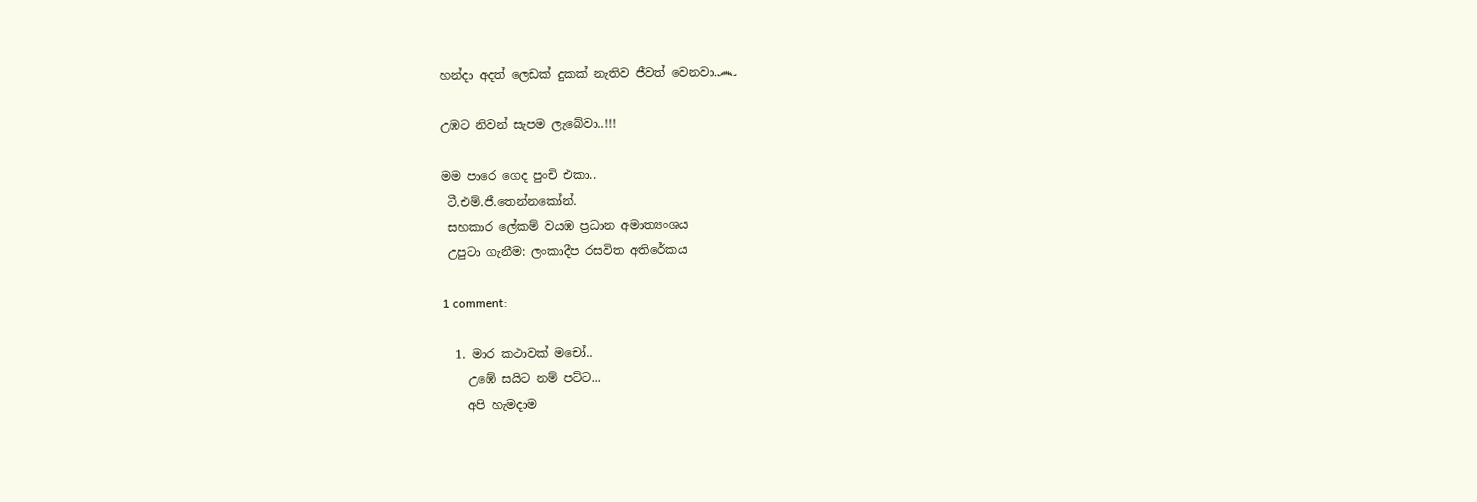හන්දා අදත් ලෙඩක් දුකක් නැතිව ජීවත් වෙනවා.෴

උඹට නිවන් සැපම ලැබේවා..!!!

මම පාරෙ ගෙද පුංචි එකා..
 ටී.එම්.ජී.තෙන්නකෝන්.
 සහකාර ලේකම් වයඹ ප්‍රධාන අමාත්‍යංශය
 උපුටා ගැනීම: ලංකාදීප රසවිත අතිරේකය

1 comment:

  1. මාර කථාවක් මචෝ..
    උඹේ සයිට නම් පට්ට...
    අපි හැමදාම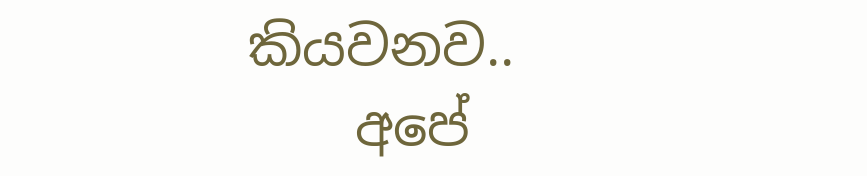කියවනව..
    අපේ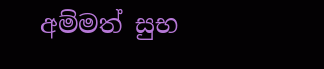අම්මත් සුභ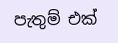පැතුම් එක්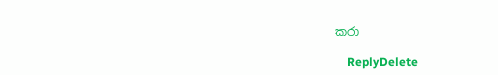කරා

    ReplyDelete